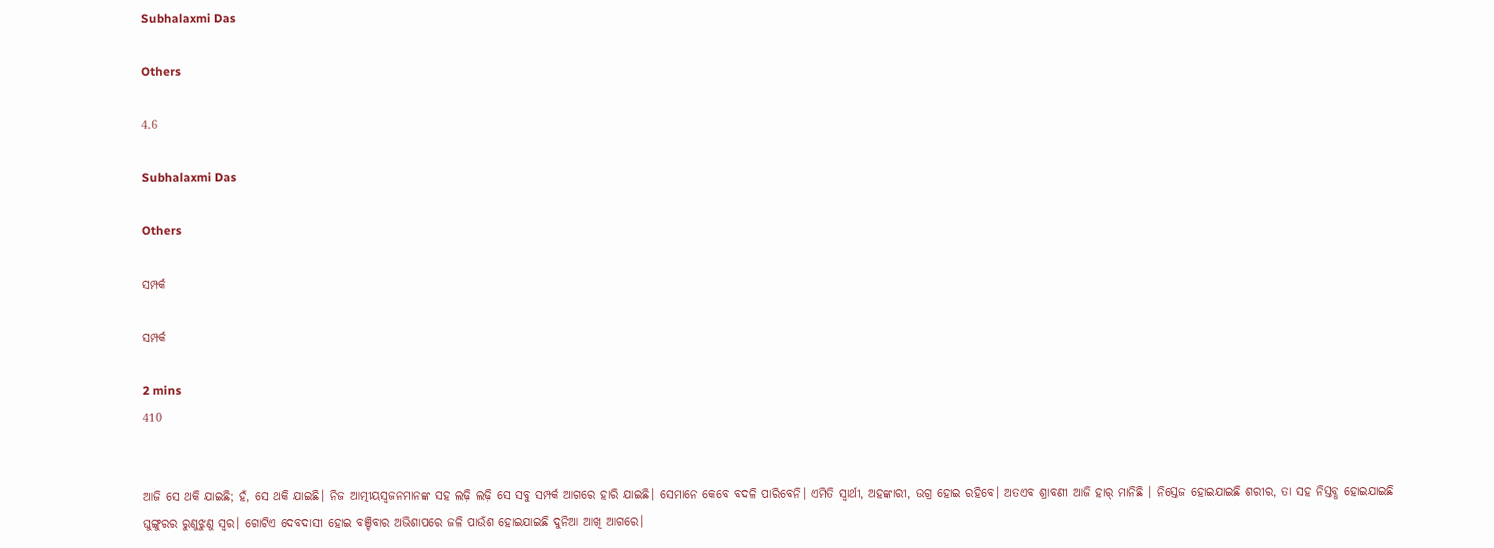Subhalaxmi Das

Others

4.6

Subhalaxmi Das

Others

ସମ୍ପର୍କ

ସମ୍ପର୍କ

2 mins
410


ଆଜି ସେ ଥକି ଯାଇଛି; ହଁ, ସେ ଥକି ଯାଇଛି। ନିଜ ଆତ୍ମୀୟସ୍ବଜନମାନଙ୍କ ସହ ଲଢ଼ି ଲଢ଼ି ସେ ସବୁ ସମ୍ପର୍କ ଆଗରେ ହାରି ଯାଇଛି। ସେମାନେ କେବେ ବଦଳି ପାରିବେନି। ଏମିତି ସ୍ୱାର୍ଥୀ, ଅହଙ୍କାରୀ, ଉଗ୍ର ହୋଇ ରହିବେ। ଅତଏବ ଶ୍ରାବଣୀ ଆଜି ହାର୍ ମାନିଛି । ନିସ୍ତେଜ ହୋଇଯାଇଛି ଶରୀର, ତା ସହ ନିସ୍ତବ୍ଧ ହୋଇଯାଇଛି ଘୁଙ୍ଗୁରର ରୁଣୁଝୁଣୁ ସ୍ୱର। ଗୋଟିଏ ଦେବଦାସୀ ହୋଇ ବଞ୍ଚିବାର ଅଭିଶାପରେ ଜଳି ପାଉଁଶ ହୋଇଯାଇଛି ଦୁନିଆ ଆଖି ଆଗରେ।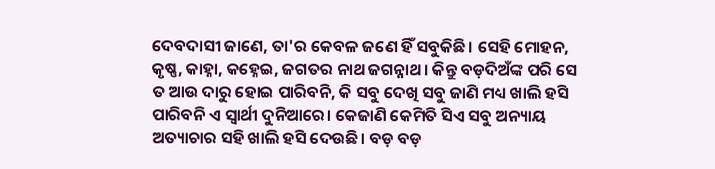ଦେବଦାସୀ ଜାଣେ, ତା'ର କେବଳ ଜଣେ ହିଁ ସବୁକିଛି। ସେହି ମୋହନ, କୃଷ୍ଣ, କାହ୍ନା, କହ୍ନେଇ, ଜଗତର ନାଥ ଜଗନ୍ନାଥ। କିନ୍ତୁ ବଡ଼ଦିଅଁଙ୍କ ପରି ସେ ତ ଆଉ ଦାରୁ ହୋଇ ପାରିବନି, କି ସବୁ ଦେଖି ସବୁ ଜାଣି ମଧ୍ୟ ଖାଲି ହସି ପାରିବନି ଏ ସ୍ୱାର୍ଥୀ ଦୁନିଆରେ। କେଜାଣି କେମିତି ସିଏ ସବୁ ଅନ୍ୟାୟ ଅତ୍ୟାଚାର ସହି ଖାଲି ହସି ଦେଉଛି। ବଡ଼ ବଡ଼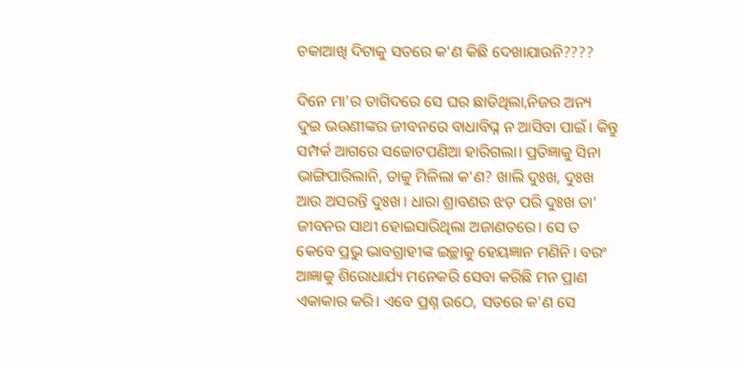ଚକାଆଖି ଦିଟାକୁ ସତରେ କ'ଣ କିଛି ଦେଖାଯାଉନି????

ଦିନେ ମା'ର ତାଗିଦରେ ସେ ଘର ଛାଡିଥିଲା,ନିଜର ଅନ୍ୟ ଦୁଇ ଭଉଣୀଙ୍କର ଜୀବନରେ ବାଧାବିଘ୍ନ ନ ଆସିବା ପାଇଁ। କିନ୍ତୁ ସମ୍ପର୍କ ଆଗରେ ସଚ୍ଚୋଟପଣିଆ ହାରିଗଲା। ପ୍ରତିଜ୍ଞାକୁ ସିନା ଭାଙ୍ଗିପାରିଲାନି, ତାକୁ ମିଳିଲା କ'ଣ? ଖାଲି ଦୁଃଖ, ଦୁଃଖ ଆଉ ଅସରନ୍ତି ଦୁଃଖ। ଧାରା ଶ୍ରାବଣର ଝଡ଼ ପରି ଦୁଃଖ ତା' ଜୀବନର ସାଥୀ ହୋଇସାରିଥିଲା ଅଜାଣତରେ। ସେ ତ କେବେ ପ୍ରଭୁ ଭାବଗ୍ରାହୀଙ୍କ ଇଚ୍ଛାକୁ ହେୟଜ୍ଞାନ ମଣିନି। ବରଂ ଆଜ୍ଞାକୁ ଶିରୋଧାର୍ଯ୍ୟ ମନେକରି ସେବା କରିଛି ମନ ପ୍ରାଣ ଏକାକାର କରି। ଏବେ ପ୍ରଶ୍ନ ଉଠେ, ସତରେ କ'ଣ ସେ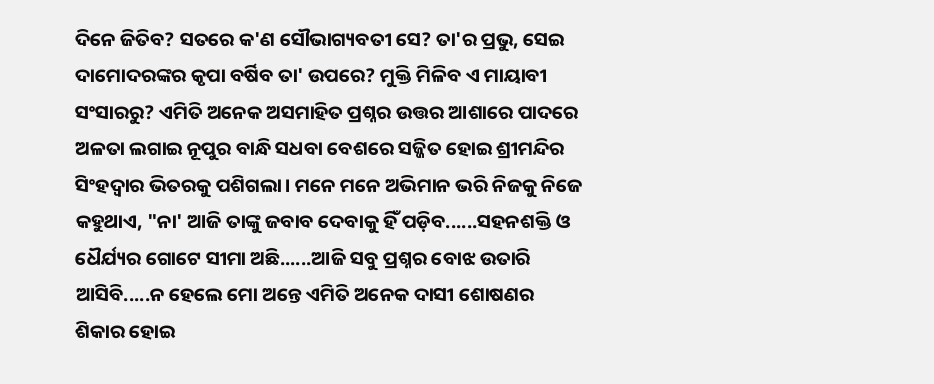ଦିନେ ଜିତିବ? ସତରେ କ'ଣ ସୌଭାଗ୍ୟବତୀ ସେ? ତା'ର ପ୍ରଭୁ, ସେଇ ଦାମୋଦରଙ୍କର କୃପା ବର୍ଷିବ ତା' ଉପରେ? ମୁକ୍ତି ମିଳିବ ଏ ମାୟାବୀ ସଂସାରରୁ? ଏମିତି ଅନେକ ଅସମାହିତ ପ୍ରଶ୍ନର ଉତ୍ତର ଆଶାରେ ପାଦରେ ଅଳତା ଲଗାଇ ନୂପୁର ବାନ୍ଧି ସଧବା ବେଶରେ ସଜ୍ଜିତ ହୋଇ ଶ୍ରୀମନ୍ଦିର ସିଂହଦ୍ୱାର ଭିତରକୁ ପଶିଗଲା। ମନେ ମନେ ଅଭିମାନ ଭରି ନିଜକୁ ନିଜେ କହୁଥାଏ, "ନା' ଆଜି ତାଙ୍କୁ ଜବାବ ଦେବାକୁ ହିଁ ପଡ଼ିବ......ସହନଶକ୍ତି ଓ ଧୈର୍ଯ୍ୟର ଗୋଟେ ସୀମା ଅଛି......ଆଜି ସବୁ ପ୍ରଶ୍ନର ବୋଝ ଉତାରି ଆସିବି.....ନ ହେଲେ ମୋ ଅନ୍ତେ ଏମିତି ଅନେକ ଦାସୀ ଶୋଷଣର ଶିକାର ହୋଇ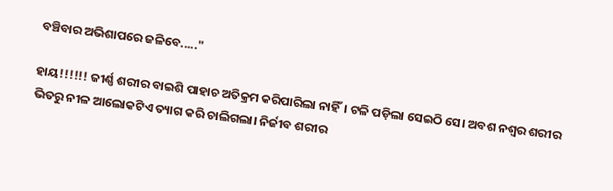ବଞ୍ଚିବାର ଅଭିଶାପରେ ଜଳିବେ....."

ହାୟ!!!!!! ଜୀର୍ଣ୍ଣ ଶରୀର ବାଇଶି ପାହାଚ ଅତିକ୍ରମ କରିପାରିଲା ନାହିଁ। ଟଳି ପଡ଼ିଲା ସେଇଠି ସେ। ଅବଶ ନଶ୍ୱର ଶରୀର ଭିତରୁ ନୀଳ ଆଲୋକଟିଏ ତ୍ୟାଗ କରି ଚାଲିଗଲା। ନିର୍ଜୀବ ଶରୀର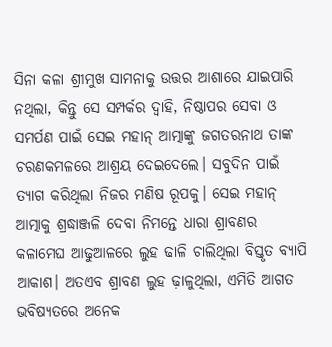ସିନା କଳା ଶ୍ରୀମୁଖ ସାମନାକୁ ଉତ୍ତର ଆଶାରେ ଯାଇପାରି ନଥିଲା, କିନ୍ତୁ ସେ ସମ୍ପର୍କର ଦ୍ୱାହି, ନିଷ୍ଠାପର ସେବା ଓ ସମର୍ପଣ ପାଇଁ ସେଇ ମହାନ୍ ଆତ୍ମାଙ୍କୁ ଜଗତରନାଥ ତାଙ୍କ ଚରଣକମଳରେ ଆଶ୍ରୟ ଦେଇଦେଲେ। ସବୁଦିନ ପାଇଁ ତ୍ୟାଗ କରିଥିଲା ନିଜର ମଣିଷ ରୂପକୁ। ସେଇ ମହାନ୍ ଆତ୍ମାକୁ ଶ୍ରଦ୍ଧାଞ୍ଜଳି ଦେବା ନିମନ୍ତେ ଧାରା ଶ୍ରାବଣର କଳାମେଘ ଆଢୁଆଳରେ ଲୁହ ଢାଳି ଚାଲିଥିଲା ବିସ୍ତୃତ ବ୍ୟାପି ଆକାଶ। ଅତଏବ ଶ୍ରାବଣ ଲୁହ ଢ଼ାଳୁଥିଲା, ଏମିତି ଆଗତ ଭବିଷ୍ୟତରେ ଅନେକ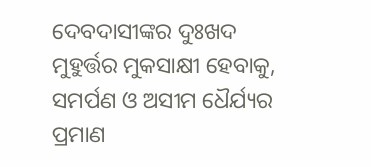ଦେବଦାସୀଙ୍କର ଦୁଃଖଦ ମୁହୁର୍ତ୍ତର ମୁକସାକ୍ଷୀ ହେବାକୁ, ସମର୍ପଣ ଓ ଅସୀମ ଧୈର୍ଯ୍ୟର ପ୍ରମାଣ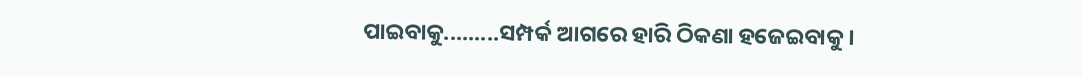ପାଇବାକୁ.........ସମ୍ପର୍କ ଆଗରେ ହାରି ଠିକଣା ହଜେଇବାକୁ ।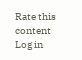Rate this content
Log in